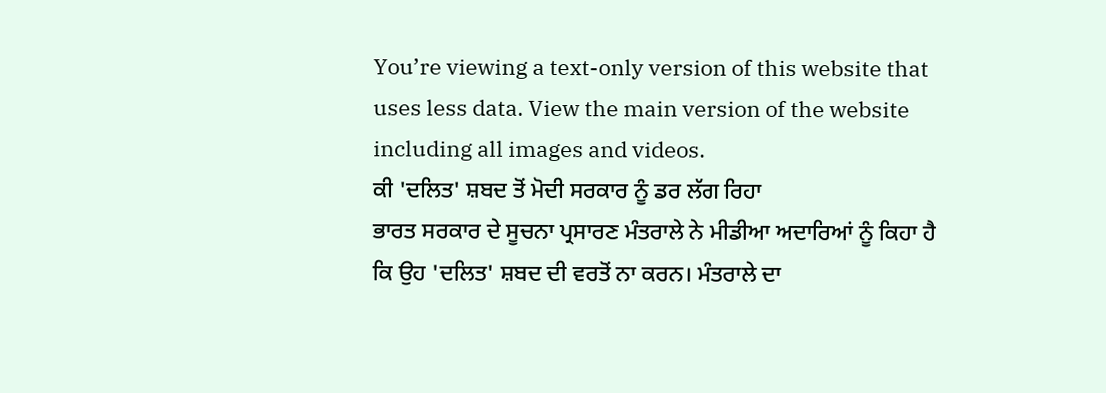You’re viewing a text-only version of this website that uses less data. View the main version of the website including all images and videos.
ਕੀ 'ਦਲਿਤ' ਸ਼ਬਦ ਤੋਂ ਮੋਦੀ ਸਰਕਾਰ ਨੂੰ ਡਰ ਲੱਗ ਰਿਹਾ
ਭਾਰਤ ਸਰਕਾਰ ਦੇ ਸੂਚਨਾ ਪ੍ਰਸਾਰਣ ਮੰਤਰਾਲੇ ਨੇ ਮੀਡੀਆ ਅਦਾਰਿਆਂ ਨੂੰ ਕਿਹਾ ਹੈ ਕਿ ਉਹ 'ਦਲਿਤ' ਸ਼ਬਦ ਦੀ ਵਰਤੋਂ ਨਾ ਕਰਨ। ਮੰਤਰਾਲੇ ਦਾ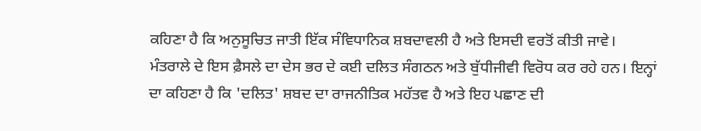ਕਹਿਣਾ ਹੈ ਕਿ ਅਨੁਸੂਚਿਤ ਜਾਤੀ ਇੱਕ ਸੰਵਿਧਾਨਿਕ ਸ਼ਬਦਾਵਲੀ ਹੈ ਅਤੇ ਇਸਦੀ ਵਰਤੋਂ ਕੀਤੀ ਜਾਵੇ।
ਮੰਤਰਾਲੇ ਦੇ ਇਸ ਫ਼ੈਸਲੇ ਦਾ ਦੇਸ ਭਰ ਦੇ ਕਈ ਦਲਿਤ ਸੰਗਠਨ ਅਤੇ ਬੁੱਧੀਜੀਵੀ ਵਿਰੋਧ ਕਰ ਰਹੇ ਹਨ। ਇਨ੍ਹਾਂ ਦਾ ਕਹਿਣਾ ਹੈ ਕਿ 'ਦਲਿਤ' ਸ਼ਬਦ ਦਾ ਰਾਜਨੀਤਿਕ ਮਹੱਤਵ ਹੈ ਅਤੇ ਇਹ ਪਛਾਣ ਦੀ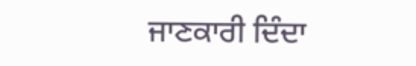ਜਾਣਕਾਰੀ ਦਿੰਦਾ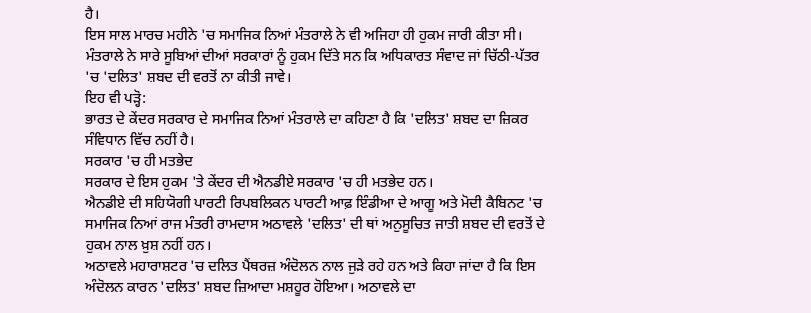ਹੈ।
ਇਸ ਸਾਲ ਮਾਰਚ ਮਹੀਨੇ 'ਚ ਸਮਾਜਿਕ ਨਿਆਂ ਮੰਤਰਾਲੇ ਨੇ ਵੀ ਅਜਿਹਾ ਹੀ ਹੁਕਮ ਜਾਰੀ ਕੀਤਾ ਸੀ। ਮੰਤਰਾਲੇ ਨੇ ਸਾਰੇ ਸੂਬਿਆਂ ਦੀਆਂ ਸਰਕਾਰਾਂ ਨੂੰ ਹੁਕਮ ਦਿੱਤੇ ਸਨ ਕਿ ਅਧਿਕਾਰਤ ਸੰਵਾਦ ਜਾਂ ਚਿੱਠੀ-ਪੱਤਰ 'ਚ 'ਦਲਿਤ' ਸ਼ਬਦ ਦੀ ਵਰਤੋਂ ਨਾ ਕੀਤੀ ਜਾਵੇ।
ਇਹ ਵੀ ਪੜ੍ਹੋ:
ਭਾਰਤ ਦੇ ਕੇਂਦਰ ਸਰਕਾਰ ਦੇ ਸਮਾਜਿਕ ਨਿਆਂ ਮੰਤਰਾਲੇ ਦਾ ਕਹਿਣਾ ਹੈ ਕਿ 'ਦਲਿਤ' ਸ਼ਬਦ ਦਾ ਜ਼ਿਕਰ ਸੰਵਿਧਾਨ ਵਿੱਚ ਨਹੀਂ ਹੈ।
ਸਰਕਾਰ 'ਚ ਹੀ ਮਤਭੇਦ
ਸਰਕਾਰ ਦੇ ਇਸ ਹੁਕਮ 'ਤੇ ਕੇਂਦਰ ਦੀ ਐਨਡੀਏ ਸਰਕਾਰ 'ਚ ਹੀ ਮਤਭੇਦ ਹਨ।
ਐਨਡੀਏ ਦੀ ਸਹਿਯੋਗੀ ਪਾਰਟੀ ਰਿਪਬਲਿਕਨ ਪਾਰਟੀ ਆਫ਼ ਇੰਡੀਆ ਦੇ ਆਗੂ ਅਤੇ ਮੋਦੀ ਕੈਬਿਨਟ 'ਚ ਸਮਾਜਿਕ ਨਿਆਂ ਰਾਜ ਮੰਤਰੀ ਰਾਮਦਾਸ ਅਠਾਵਲੇ 'ਦਲਿਤ' ਦੀ ਥਾਂ ਅਨੁਸੂਚਿਤ ਜਾਤੀ ਸ਼ਬਦ ਦੀ ਵਰਤੋਂ ਦੇ ਹੁਕਮ ਨਾਲ ਖ਼ੁਸ਼ ਨਹੀਂ ਹਨ।
ਅਠਾਵਲੇ ਮਹਾਰਾਸ਼ਟਰ 'ਚ ਦਲਿਤ ਪੈਂਥਰਜ਼ ਅੰਦੋਲਨ ਨਾਲ ਜੁੜੇ ਰਹੇ ਹਨ ਅਤੇ ਕਿਹਾ ਜਾਂਦਾ ਹੈ ਕਿ ਇਸ ਅੰਦੋਲਨ ਕਾਰਨ 'ਦਲਿਤ' ਸ਼ਬਦ ਜ਼ਿਆਦਾ ਮਸ਼ਹੂਰ ਹੋਇਆ। ਅਠਾਵਲੇ ਦਾ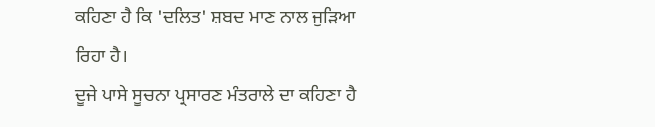ਕਹਿਣਾ ਹੈ ਕਿ 'ਦਲਿਤ' ਸ਼ਬਦ ਮਾਣ ਨਾਲ ਜੁੜਿਆ ਰਿਹਾ ਹੈ।
ਦੂਜੇ ਪਾਸੇ ਸੂਚਨਾ ਪ੍ਰਸਾਰਣ ਮੰਤਰਾਲੇ ਦਾ ਕਹਿਣਾ ਹੈ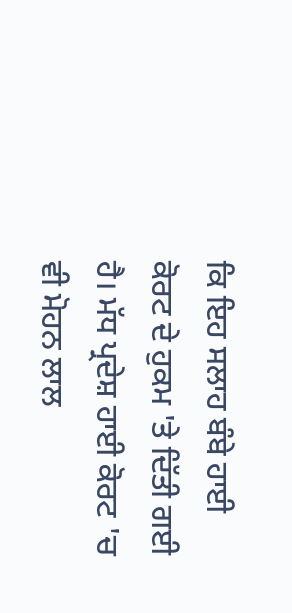ਕਿ ਇਹ ਸਲਾਹ ਬੰਬੇ ਹਾਈ ਕੋਰਟ ਦੇ ਹੁਕਮ 'ਤੇ ਦਿੱਤੀ ਗਈ ਹੈ। ਮੱਧ ਪ੍ਰਦੇਸ਼ ਹਾਈ ਕੋਰਟ 'ਚ ਵੀ ਮੋਹਨ ਲਾਲ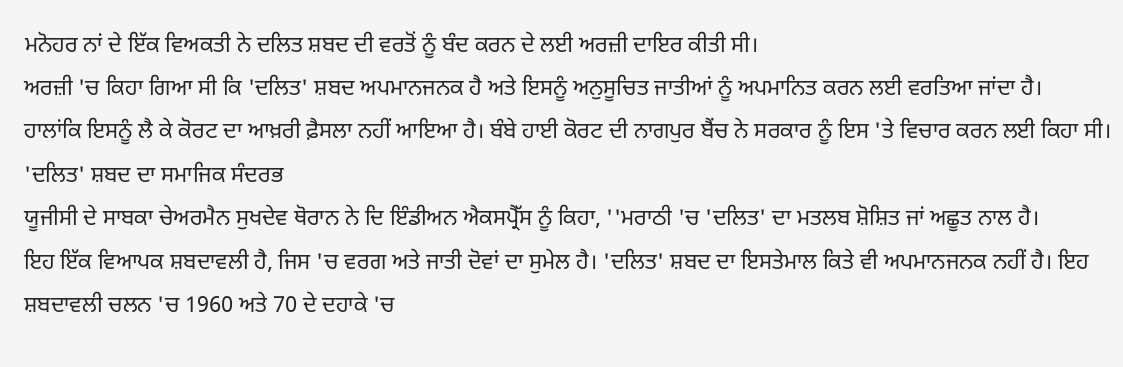ਮਨੋਹਰ ਨਾਂ ਦੇ ਇੱਕ ਵਿਅਕਤੀ ਨੇ ਦਲਿਤ ਸ਼ਬਦ ਦੀ ਵਰਤੋਂ ਨੂੰ ਬੰਦ ਕਰਨ ਦੇ ਲਈ ਅਰਜ਼ੀ ਦਾਇਰ ਕੀਤੀ ਸੀ।
ਅਰਜ਼ੀ 'ਚ ਕਿਹਾ ਗਿਆ ਸੀ ਕਿ 'ਦਲਿਤ' ਸ਼ਬਦ ਅਪਮਾਨਜਨਕ ਹੈ ਅਤੇ ਇਸਨੂੰ ਅਨੁਸੂਚਿਤ ਜਾਤੀਆਂ ਨੂੰ ਅਪਮਾਨਿਤ ਕਰਨ ਲਈ ਵਰਤਿਆ ਜਾਂਦਾ ਹੈ।
ਹਾਲਾਂਕਿ ਇਸਨੂੰ ਲੈ ਕੇ ਕੋਰਟ ਦਾ ਆਖ਼ਰੀ ਫ਼ੈਸਲਾ ਨਹੀਂ ਆਇਆ ਹੈ। ਬੰਬੇ ਹਾਈ ਕੋਰਟ ਦੀ ਨਾਗਪੁਰ ਬੈਂਚ ਨੇ ਸਰਕਾਰ ਨੂੰ ਇਸ 'ਤੇ ਵਿਚਾਰ ਕਰਨ ਲਈ ਕਿਹਾ ਸੀ।
'ਦਲਿਤ' ਸ਼ਬਦ ਦਾ ਸਮਾਜਿਕ ਸੰਦਰਭ
ਯੂਜੀਸੀ ਦੇ ਸਾਬਕਾ ਚੇਅਰਮੈਨ ਸੁਖਦੇਵ ਥੋਰਾਨ ਨੇ ਦਿ ਇੰਡੀਅਨ ਐਕਸਪ੍ਰੈੱਸ ਨੂੰ ਕਿਹਾ, ''ਮਰਾਠੀ 'ਚ 'ਦਲਿਤ' ਦਾ ਮਤਲਬ ਸ਼ੋਸ਼ਿਤ ਜਾਂ ਅਛੂਤ ਨਾਲ ਹੈ।
ਇਹ ਇੱਕ ਵਿਆਪਕ ਸ਼ਬਦਾਵਲੀ ਹੈ, ਜਿਸ 'ਚ ਵਰਗ ਅਤੇ ਜਾਤੀ ਦੋਵਾਂ ਦਾ ਸੁਮੇਲ ਹੈ। 'ਦਲਿਤ' ਸ਼ਬਦ ਦਾ ਇਸਤੇਮਾਲ ਕਿਤੇ ਵੀ ਅਪਮਾਨਜਨਕ ਨਹੀਂ ਹੈ। ਇਹ ਸ਼ਬਦਾਵਲੀ ਚਲਨ 'ਚ 1960 ਅਤੇ 70 ਦੇ ਦਹਾਕੇ 'ਚ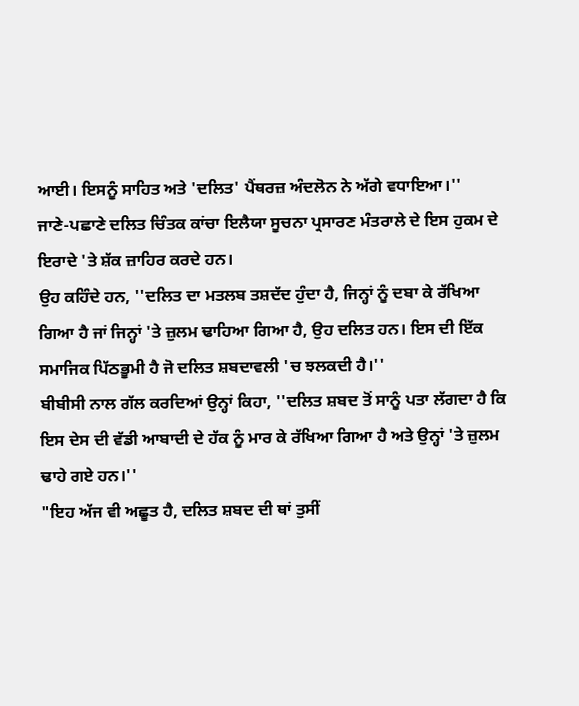ਆਈ। ਇਸਨੂੰ ਸਾਹਿਤ ਅਤੇ 'ਦਲਿਤ' ਪੈਂਥਰਜ਼ ਅੰਦਲੋਨ ਨੇ ਅੱਗੇ ਵਧਾਇਆ।''
ਜਾਣੇ-ਪਛਾਣੇ ਦਲਿਤ ਚਿੰਤਕ ਕਾਂਚਾ ਇਲੈਯਾ ਸੂਚਨਾ ਪ੍ਰਸਾਰਣ ਮੰਤਰਾਲੇ ਦੇ ਇਸ ਹੁਕਮ ਦੇ ਇਰਾਦੇ 'ਤੇ ਸ਼ੱਕ ਜ਼ਾਹਿਰ ਕਰਦੇ ਹਨ।
ਉਹ ਕਹਿੰਦੇ ਹਨ, ''ਦਲਿਤ ਦਾ ਮਤਲਬ ਤਸ਼ਦੱਦ ਹੁੰਦਾ ਹੈ, ਜਿਨ੍ਹਾਂ ਨੂੰ ਦਬਾ ਕੇ ਰੱਖਿਆ ਗਿਆ ਹੈ ਜਾਂ ਜਿਨ੍ਹਾਂ 'ਤੇ ਜ਼ੁਲਮ ਢਾਹਿਆ ਗਿਆ ਹੈ, ਉਹ ਦਲਿਤ ਹਨ। ਇਸ ਦੀ ਇੱਕ ਸਮਾਜਿਕ ਪਿੱਠਭੂਮੀ ਹੈ ਜੋ ਦਲਿਤ ਸ਼ਬਦਾਵਲੀ 'ਚ ਝਲਕਦੀ ਹੈ।''
ਬੀਬੀਸੀ ਨਾਲ ਗੱਲ ਕਰਦਿਆਂ ਉਨ੍ਹਾਂ ਕਿਹਾ, ''ਦਲਿਤ ਸ਼ਬਦ ਤੋਂ ਸਾਨੂੰ ਪਤਾ ਲੱਗਦਾ ਹੈ ਕਿ ਇਸ ਦੇਸ ਦੀ ਵੱਡੀ ਆਬਾਦੀ ਦੇ ਹੱਕ ਨੂੰ ਮਾਰ ਕੇ ਰੱਖਿਆ ਗਿਆ ਹੈ ਅਤੇ ਉਨ੍ਹਾਂ 'ਤੇ ਜ਼ੁਲਮ ਢਾਹੇ ਗਏ ਹਨ।''
"ਇਹ ਅੱਜ ਵੀ ਅਛੂਤ ਹੈ, ਦਲਿਤ ਸ਼ਬਦ ਦੀ ਥਾਂ ਤੁਸੀਂ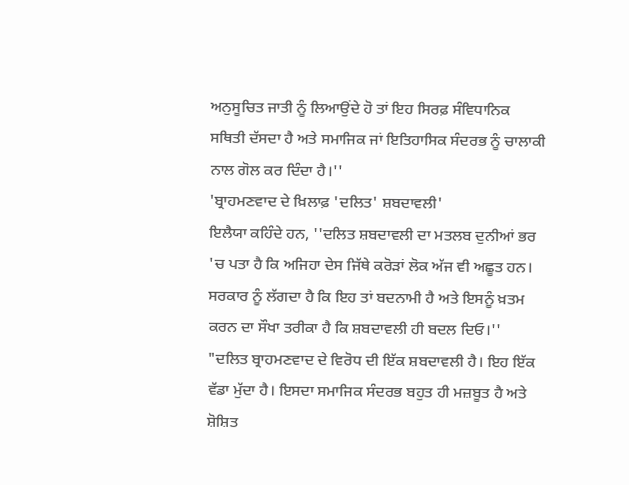ਅਨੁਸੂਚਿਤ ਜਾਤੀ ਨੂੰ ਲਿਆਉਂਦੇ ਹੋ ਤਾਂ ਇਹ ਸਿਰਫ਼ ਸੰਵਿਧਾਨਿਕ ਸਥਿਤੀ ਦੱਸਦਾ ਹੈ ਅਤੇ ਸਮਾਜਿਕ ਜਾਂ ਇਤਿਹਾਸਿਕ ਸੰਦਰਭ ਨੂੰ ਚਾਲਾਕੀ ਨਾਲ ਗੋਲ ਕਰ ਦਿੰਦਾ ਹੈ।''
'ਬ੍ਰਾਹਮਣਵਾਦ ਦੇ ਖ਼ਿਲਾਫ਼ 'ਦਲਿਤ' ਸ਼ਬਦਾਵਲੀ'
ਇਲੈਯਾ ਕਹਿੰਦੇ ਹਨ, ''ਦਲਿਤ ਸ਼ਬਦਾਵਲੀ ਦਾ ਮਤਲਬ ਦੁਨੀਆਂ ਭਰ 'ਚ ਪਤਾ ਹੈ ਕਿ ਅਜਿਹਾ ਦੇਸ ਜਿੱਥੇ ਕਰੋੜਾਂ ਲੋਕ ਅੱਜ ਵੀ ਅਛੂਤ ਹਨ। ਸਰਕਾਰ ਨੂੰ ਲੱਗਦਾ ਹੈ ਕਿ ਇਹ ਤਾਂ ਬਦਨਾਮੀ ਹੈ ਅਤੇ ਇਸਨੂੰ ਖ਼ਤਮ ਕਰਨ ਦਾ ਸੌਖਾ ਤਰੀਕਾ ਹੈ ਕਿ ਸ਼ਬਦਾਵਲੀ ਹੀ ਬਦਲ ਦਿਓ।''
"ਦਲਿਤ ਬ੍ਰਾਹਮਣਵਾਦ ਦੇ ਵਿਰੋਧ ਦੀ ਇੱਕ ਸ਼ਬਦਾਵਲੀ ਹੈ। ਇਹ ਇੱਕ ਵੱਡਾ ਮੁੱਦਾ ਹੈ। ਇਸਦਾ ਸਮਾਜਿਕ ਸੰਦਰਭ ਬਹੁਤ ਹੀ ਮਜ਼ਬੂਤ ਹੈ ਅਤੇ ਸ਼ੋਸ਼ਿਤ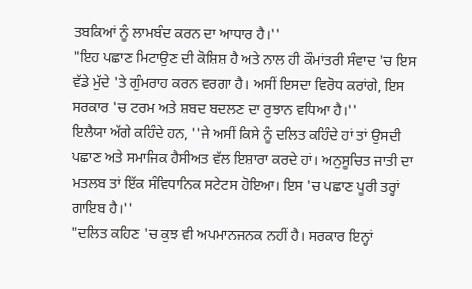ਤਬਕਿਆਂ ਨੂੰ ਲਾਮਬੰਦ ਕਰਨ ਦਾ ਆਧਾਰ ਹੈ।''
"ਇਹ ਪਛਾਣ ਮਿਟਾਉਣ ਦੀ ਕੋਸ਼ਿਸ਼ ਹੈ ਅਤੇ ਨਾਲ ਹੀ ਕੌਮਾਂਤਰੀ ਸੰਵਾਦ 'ਚ ਇਸ ਵੱਡੇ ਮੁੱਦੇ 'ਤੇ ਗੁੰਮਰਾਹ ਕਰਨ ਵਰਗਾ ਹੈ। ਅਸੀਂ ਇਸਦਾ ਵਿਰੋਧ ਕਰਾਂਗੇ, ਇਸ ਸਰਕਾਰ 'ਚ ਟਰਮ ਅਤੇ ਸ਼ਬਦ ਬਦਲਣ ਦਾ ਰੁਝਾਨ ਵਧਿਆ ਹੈ।''
ਇਲੈਯਾ ਅੱਗੇ ਕਹਿੰਦੇ ਹਨ, ''ਜੇ ਅਸੀਂ ਕਿਸੇ ਨੂੰ ਦਲਿਤ ਕਹਿੰਦੇ ਹਾਂ ਤਾਂ ਉਸਦੀ ਪਛਾਣ ਅਤੇ ਸਮਾਜਿਕ ਹੈਸੀਅਤ ਵੱਲ ਇਸ਼ਾਰਾ ਕਰਦੇ ਹਾਂ। ਅਨੁਸੂਚਿਤ ਜਾਤੀ ਦਾ ਮਤਲਬ ਤਾਂ ਇੱਕ ਸੰਵਿਧਾਨਿਕ ਸਟੇਟਸ ਹੋਇਆ। ਇਸ 'ਚ ਪਛਾਣ ਪੂਰੀ ਤਰ੍ਹਾਂ ਗਾਇਬ ਹੈ।''
"ਦਲਿਤ ਕਹਿਣ 'ਚ ਕੁਝ ਵੀ ਅਪਮਾਨਜਨਕ ਨਹੀਂ ਹੈ। ਸਰਕਾਰ ਇਨ੍ਹਾਂ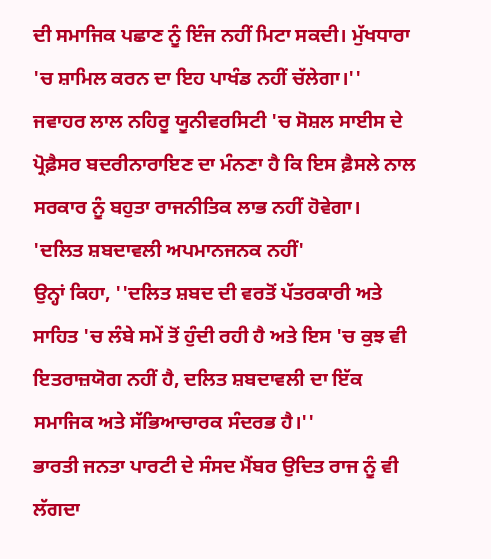ਦੀ ਸਮਾਜਿਕ ਪਛਾਣ ਨੂੰ ਇੰਜ ਨਹੀਂ ਮਿਟਾ ਸਕਦੀ। ਮੁੱਖਧਾਰਾ 'ਚ ਸ਼ਾਮਿਲ ਕਰਨ ਦਾ ਇਹ ਪਾਖੰਡ ਨਹੀਂ ਚੱਲੇਗਾ।''
ਜਵਾਹਰ ਲਾਲ ਨਹਿਰੂ ਯੂਨੀਵਰਸਿਟੀ 'ਚ ਸੋਸ਼ਲ ਸਾਈਸ ਦੇ ਪ੍ਰੋਫ਼ੈਸਰ ਬਦਰੀਨਾਰਾਇਣ ਦਾ ਮੰਨਣਾ ਹੈ ਕਿ ਇਸ ਫ਼ੈਸਲੇ ਨਾਲ ਸਰਕਾਰ ਨੂੰ ਬਹੁਤਾ ਰਾਜਨੀਤਿਕ ਲਾਭ ਨਹੀਂ ਹੋਵੇਗਾ।
'ਦਲਿਤ ਸ਼ਬਦਾਵਲੀ ਅਪਮਾਨਜਨਕ ਨਹੀਂ'
ਉਨ੍ਹਾਂ ਕਿਹਾ, ''ਦਲਿਤ ਸ਼ਬਦ ਦੀ ਵਰਤੋਂ ਪੱਤਰਕਾਰੀ ਅਤੇ ਸਾਹਿਤ 'ਚ ਲੰਬੇ ਸਮੇਂ ਤੋਂ ਹੁੰਦੀ ਰਹੀ ਹੈ ਅਤੇ ਇਸ 'ਚ ਕੁਝ ਵੀ ਇਤਰਾਜ਼ਯੋਗ ਨਹੀਂ ਹੈ, ਦਲਿਤ ਸ਼ਬਦਾਵਲੀ ਦਾ ਇੱਕ ਸਮਾਜਿਕ ਅਤੇ ਸੱਭਿਆਚਾਰਕ ਸੰਦਰਭ ਹੈ।''
ਭਾਰਤੀ ਜਨਤਾ ਪਾਰਟੀ ਦੇ ਸੰਸਦ ਮੈਂਬਰ ਉਦਿਤ ਰਾਜ ਨੂੰ ਵੀ ਲੱਗਦਾ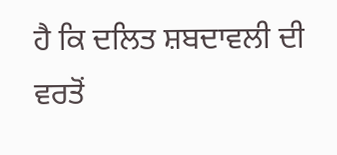ਹੈ ਕਿ ਦਲਿਤ ਸ਼ਬਦਾਵਲੀ ਦੀ ਵਰਤੋਂ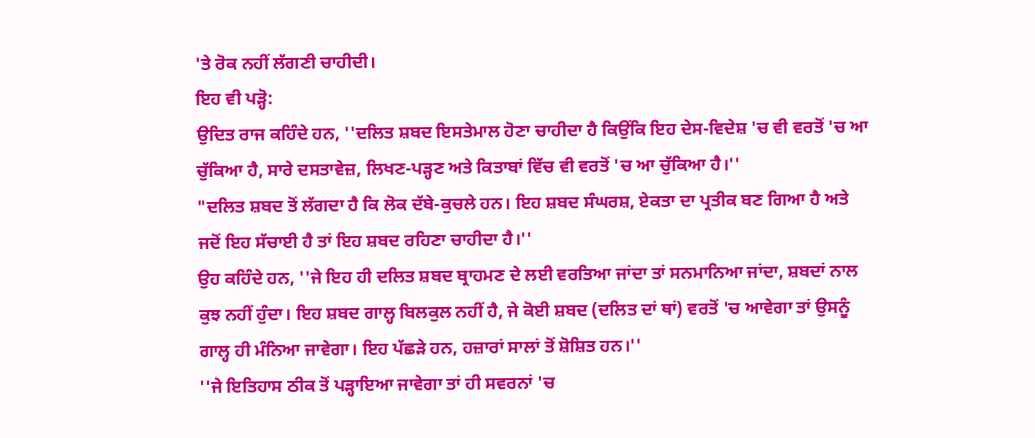'ਤੇ ਰੋਕ ਨਹੀਂ ਲੱਗਣੀ ਚਾਹੀਦੀ।
ਇਹ ਵੀ ਪੜ੍ਹੋ:
ਉਦਿਤ ਰਾਜ ਕਹਿੰਦੇ ਹਨ, ''ਦਲਿਤ ਸ਼ਬਦ ਇਸਤੇਮਾਲ ਹੋਣਾ ਚਾਹੀਦਾ ਹੈ ਕਿਉਂਕਿ ਇਹ ਦੇਸ-ਵਿਦੇਸ਼ 'ਚ ਵੀ ਵਰਤੋਂ 'ਚ ਆ ਚੁੱਕਿਆ ਹੈ, ਸਾਰੇ ਦਸਤਾਵੇਜ਼, ਲਿਖਣ-ਪੜ੍ਹਣ ਅਤੇ ਕਿਤਾਬਾਂ ਵਿੱਚ ਵੀ ਵਰਤੋਂ 'ਚ ਆ ਚੁੱਕਿਆ ਹੈ।''
"ਦਲਿਤ ਸ਼ਬਦ ਤੋਂ ਲੱਗਦਾ ਹੈ ਕਿ ਲੋਕ ਦੱਬੇ-ਕੁਚਲੇ ਹਨ। ਇਹ ਸ਼ਬਦ ਸੰਘਰਸ਼, ਏਕਤਾ ਦਾ ਪ੍ਰਤੀਕ ਬਣ ਗਿਆ ਹੈ ਅਤੇ ਜਦੋਂ ਇਹ ਸੱਚਾਈ ਹੈ ਤਾਂ ਇਹ ਸ਼ਬਦ ਰਹਿਣਾ ਚਾਹੀਦਾ ਹੈ।''
ਉਹ ਕਹਿੰਦੇ ਹਨ, ''ਜੇ ਇਹ ਹੀ ਦਲਿਤ ਸ਼ਬਦ ਬ੍ਰਾਹਮਣ ਦੇ ਲਈ ਵਰਤਿਆ ਜਾਂਦਾ ਤਾਂ ਸਨਮਾਨਿਆ ਜਾਂਦਾ, ਸ਼ਬਦਾਂ ਨਾਲ ਕੁਝ ਨਹੀਂ ਹੁੰਦਾ। ਇਹ ਸ਼ਬਦ ਗਾਲ੍ਹ ਬਿਲਕੁਲ ਨਹੀਂ ਹੈ, ਜੇ ਕੋਈ ਸ਼ਬਦ (ਦਲਿਤ ਦਾਂ ਥਾਂ) ਵਰਤੋਂ 'ਚ ਆਵੇਗਾ ਤਾਂ ਉਸਨੂੰ ਗਾਲ੍ਹ ਹੀ ਮੰਨਿਆ ਜਾਵੇਗਾ। ਇਹ ਪੱਛੜੇ ਹਨ, ਹਜ਼ਾਰਾਂ ਸਾਲਾਂ ਤੋਂ ਸ਼ੋਸ਼ਿਤ ਹਨ।''
''ਜੇ ਇਤਿਹਾਸ ਠੀਕ ਤੋਂ ਪੜ੍ਹਾਇਆ ਜਾਵੇਗਾ ਤਾਂ ਹੀ ਸਵਰਨਾਂ 'ਚ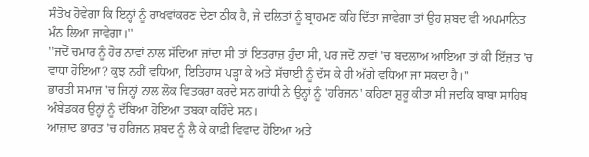ਸੰਤੋਖ ਹੋਵੇਗਾ ਕਿ ਇਨ੍ਹਾਂ ਨੂੰ ਰਾਖਵਾਂਕਰਣ ਦੇਣਾ ਠੀਕ ਹੈ, ਜੇ ਦਲਿਤਾਂ ਨੂੰ ਬ੍ਰਾਹਮਣ ਕਹਿ ਦਿੱਤਾ ਜਾਵੇਗਾ ਤਾਂ ਉਹ ਸ਼ਬਦ ਵੀ ਅਪਮਾਨਿਤ ਮੰਨ ਲਿਆ ਜਾਵੇਗਾ।''
''ਜਦੋਂ ਚਮਾਰ ਨੂੰ ਹੋਰ ਨਾਵਾਂ ਨਾਲ ਸੱਦਿਆ ਜਾਂਦਾ ਸੀ ਤਾਂ ਇਤਰਾਜ਼ ਹੁੰਦਾ ਸੀ, ਪਰ ਜਦੋਂ ਨਾਵਾਂ 'ਚ ਬਦਲਾਅ ਆਇਆ ਤਾਂ ਕੀ ਇੱਜ਼ਤ 'ਚ ਵਾਧਾ ਹੋਇਆ? ਕੁਝ ਨਹੀਂ ਵਧਿਆ, ਇਤਿਹਾਸ ਪੜ੍ਹਾ ਕੇ ਅਤੇ ਸੱਚਾਈ ਨੂੰ ਦੱਸ ਕੇ ਹੀ ਅੱਗੇ ਵਧਿਆ ਜਾ ਸਕਦਾ ਹੈ।''
ਭਾਰਤੀ ਸਮਾਜ 'ਚ ਜਿਨ੍ਹਾਂ ਨਾਲ ਲੋਕ ਵਿਤਕਰਾ ਕਰਦੇ ਸਨ ਗਾਂਧੀ ਨੇ ਉਨ੍ਹਾਂ ਨੂੰ 'ਹਰਿਜਨ' ਕਹਿਣਾ ਸ਼ੁਰੂ ਕੀਤਾ ਸੀ ਜਦਕਿ ਬਾਬਾ ਸਾਹਿਬ ਅੰਬੇਡਕਰ ਉਨ੍ਹਾਂ ਨੂੰ ਦੱਬਿਆ ਹੋਇਆ ਤਬਕਾ ਕਹਿੰਦੇ ਸਨ।
ਆਜ਼ਾਦ ਭਾਰਤ 'ਚ ਹਰਿਜਨ ਸ਼ਬਦ ਨੂੰ ਲੈ ਕੇ ਕਾਫ਼ੀ ਵਿਵਾਦ ਹੋਇਆ ਅਤੇ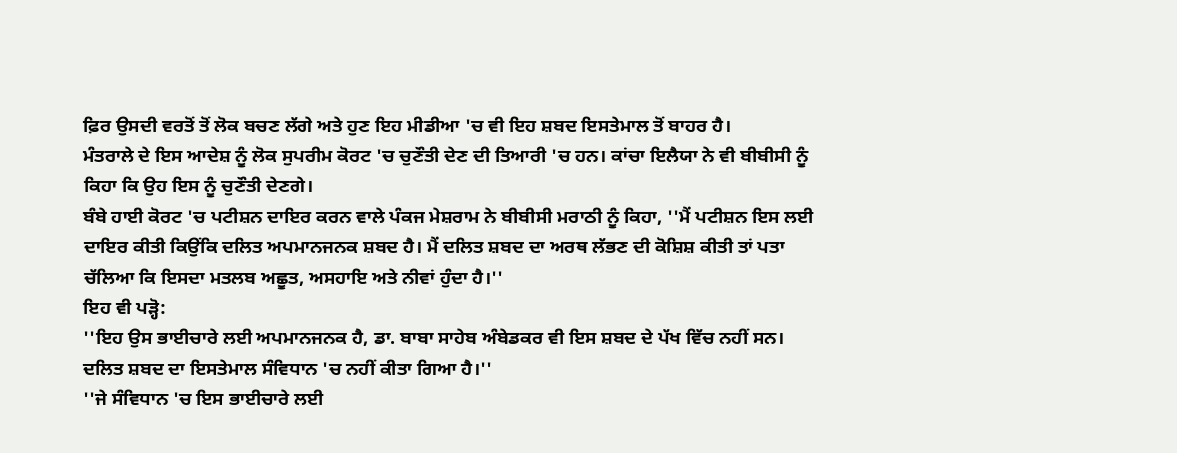ਫ਼ਿਰ ਉਸਦੀ ਵਰਤੋਂ ਤੋਂ ਲੋਕ ਬਚਣ ਲੱਗੇ ਅਤੇ ਹੁਣ ਇਹ ਮੀਡੀਆ 'ਚ ਵੀ ਇਹ ਸ਼ਬਦ ਇਸਤੇਮਾਲ ਤੋਂ ਬਾਹਰ ਹੈ।
ਮੰਤਰਾਲੇ ਦੇ ਇਸ ਆਦੇਸ਼ ਨੂੰ ਲੋਕ ਸੁਪਰੀਮ ਕੋਰਟ 'ਚ ਚੁਣੌਤੀ ਦੇਣ ਦੀ ਤਿਆਰੀ 'ਚ ਹਨ। ਕਾਂਚਾ ਇਲੈਯਾ ਨੇ ਵੀ ਬੀਬੀਸੀ ਨੂੰ ਕਿਹਾ ਕਿ ਉਹ ਇਸ ਨੂੰ ਚੁਣੌਤੀ ਦੇਣਗੇ।
ਬੰਬੇ ਹਾਈ ਕੋਰਟ 'ਚ ਪਟੀਸ਼ਨ ਦਾਇਰ ਕਰਨ ਵਾਲੇ ਪੰਕਜ ਮੇਸ਼ਰਾਮ ਨੇ ਬੀਬੀਸੀ ਮਰਾਠੀ ਨੂੰ ਕਿਹਾ, ''ਮੈਂ ਪਟੀਸ਼ਨ ਇਸ ਲਈ ਦਾਇਰ ਕੀਤੀ ਕਿਉਂਕਿ ਦਲਿਤ ਅਪਮਾਨਜਨਕ ਸ਼ਬਦ ਹੈ। ਮੈਂ ਦਲਿਤ ਸ਼ਬਦ ਦਾ ਅਰਥ ਲੱਭਣ ਦੀ ਕੋਸ਼ਿਸ਼ ਕੀਤੀ ਤਾਂ ਪਤਾ ਚੱਲਿਆ ਕਿ ਇਸਦਾ ਮਤਲਬ ਅਛੂਤ, ਅਸਹਾਇ ਅਤੇ ਨੀਵਾਂ ਹੁੰਦਾ ਹੈ।''
ਇਹ ਵੀ ਪੜ੍ਹੋ:
''ਇਹ ਉਸ ਭਾਈਚਾਰੇ ਲਈ ਅਪਮਾਨਜਨਕ ਹੈ, ਡਾ. ਬਾਬਾ ਸਾਹੇਬ ਅੰਬੇਡਕਰ ਵੀ ਇਸ ਸ਼ਬਦ ਦੇ ਪੱਖ ਵਿੱਚ ਨਹੀਂ ਸਨ। ਦਲਿਤ ਸ਼ਬਦ ਦਾ ਇਸਤੇਮਾਲ ਸੰਵਿਧਾਨ 'ਚ ਨਹੀਂ ਕੀਤਾ ਗਿਆ ਹੈ।''
''ਜੇ ਸੰਵਿਧਾਨ 'ਚ ਇਸ ਭਾਈਚਾਰੇ ਲਈ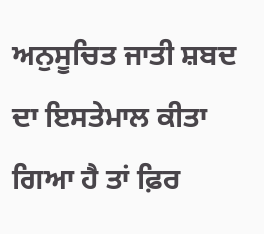ਅਨੁਸੂਚਿਤ ਜਾਤੀ ਸ਼ਬਦ ਦਾ ਇਸਤੇਮਾਲ ਕੀਤਾ ਗਿਆ ਹੈ ਤਾਂ ਫ਼ਿਰ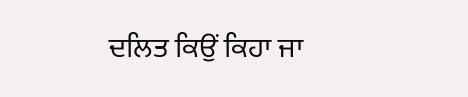ਦਲਿਤ ਕਿਉਂ ਕਿਹਾ ਜਾ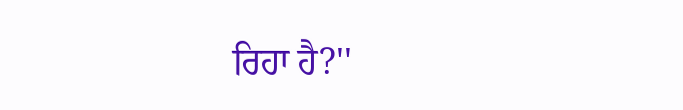ਰਿਹਾ ਹੈ?''